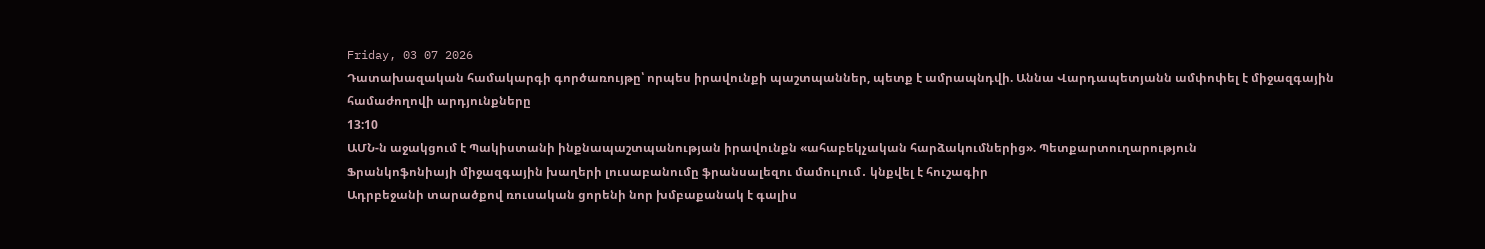Friday, 03 07 2026
Դատախազական համակարգի գործառույթը՝ որպես իրավունքի պաշտպաններ, պետք է ամրապնդվի. Աննա Վարդապետյանն ամփոփել է միջազգային համաժողովի արդյունքները
13:10
ԱՄՆ-ն աջակցում է Պակիստանի ինքնապաշտպանության իրավունքն «ահաբեկչական հարձակումներից». Պետքարտուղարություն
Ֆրանկոֆոնիայի միջազգային խաղերի լուսաբանումը ֆրանսալեզու մամուլում․ կնքվել է հուշագիր
Ադրբեջանի տարածքով ռուսական ցորենի նոր խմբաքանակ է գալիս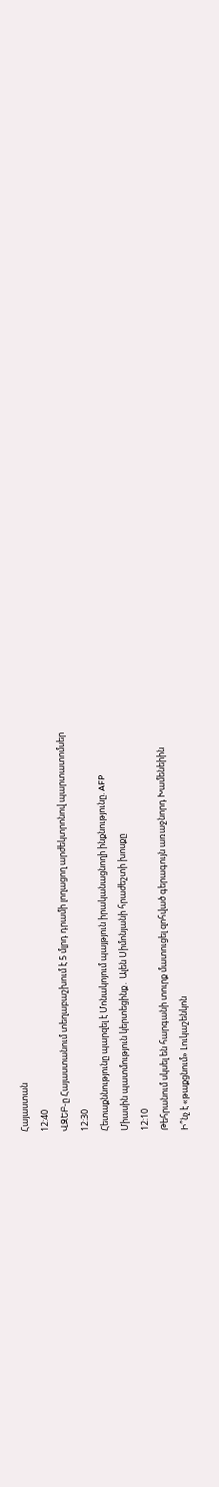Հայաստան
12:40
ՎԶԵԲ-ը Հայաստանում տեղաբաշխում է 5 մլրդ դրամի լողացող արժեկտրոնով պարտատոմսեր
12:30
Հետաքննությունը պարզել է Մոնակոյում պայթյուն իրականացնողի ինքնությունը. AFP
Միասին պատմություն կերտեցինք․ Ալեն Սիմոնյանի հրաժեշտի խոսքը
12:10
Թեհրանում սկսել են հարգանի տուրք մատուցել զոհված գերագույն առաջնորդ Խամենեիին
Ի՞նչ է «թաքցնում» Լուկաշենկոն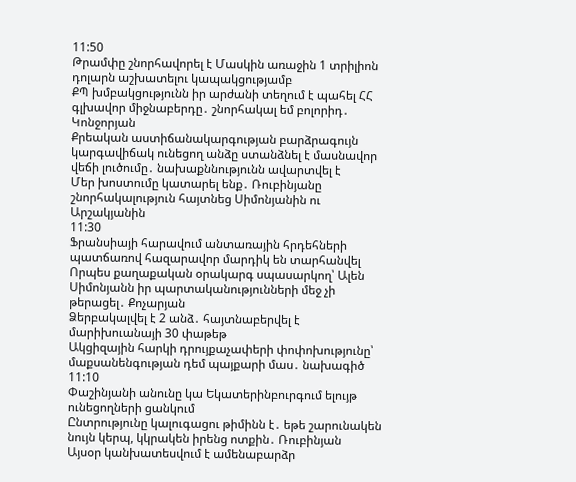11:50
Թրամփը շնորհավորել է Մասկին առաջին 1 տրիլիոն դոլարն աշխատելու կապակցությամբ
ՔՊ խմբակցությունն իր արժանի տեղում է պահել ՀՀ գլխավոր միջնաբերդը․ շնորհակալ եմ բոլորիդ․ Կոնջորյան
Քրեական աստիճանակարգության բարձրագույն կարգավիճակ ունեցող անձը ստանձնել է մասնավոր վեճի լուծումը․ նախաքննությունն ավարտվել է
Մեր խոստումը կատարել ենք․ Ռուբինյանը շնորհակալություն հայտնեց Սիմոնյանին ու Արշակյանին
11:30
Ֆրանսիայի հարավում անտառային հրդեհների պատճառով հազարավոր մարդիկ են տարհանվել
Որպես քաղաքական օրակարգ սպասարկող՝ Ալեն Սիմոնյանն իր պարտականությունների մեջ չի թերացել․ Քոչարյան
Ձերբակալվել է 2 անձ․ հայտնաբերվել է մարիխուանայի 30 փաթեթ
Ակցիզային հարկի դրույքաչափերի փոփոխությունը՝ մաքսանենգության դեմ պայքարի մաս․ նախագիծ
11:10
Փաշինյանի անունը կա Եկատերինբուրգում ելույթ ունեցողների ցանկում
Ընտրությունը կալուգացու թիմինն է․ եթե շարունակեն նույն կերպ, կկրակեն իրենց ոտքին․ Ռուբինյան
Այսօր կանխատեսվում է ամենաբարձր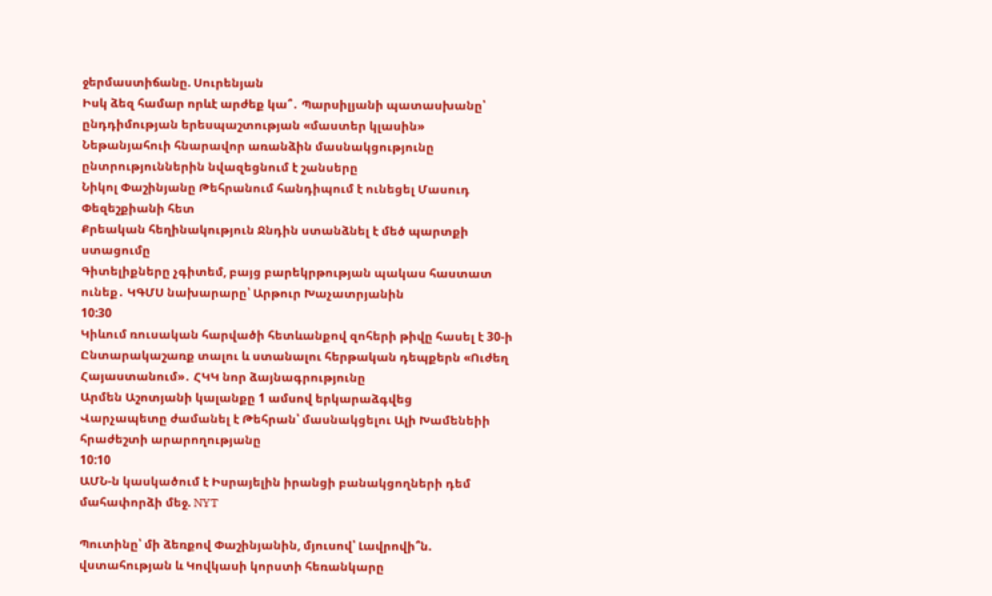ջերմաստիճանը. Սուրենյան
Իսկ ձեզ համար որևէ արժեք կա՞․ Պարսիլյանի պատասխանը՝ ընդդիմության երեսպաշտության «մաստեր կլասին»
Նեթանյահուի հնարավոր առանձին մասնակցությունը ընտրություններին նվազեցնում է շանսերը
Նիկոլ Փաշինյանը Թեհրանում հանդիպում է ունեցել Մասուդ Փեզեշքիանի հետ
Քրեական հեղինակություն Ջնդին ստանձնել է մեծ պարտքի ստացումը
Գիտելիքները չգիտեմ, բայց բարեկրթության պակաս հաստատ ունեք․ ԿԳՄՍ նախարարը՝ Արթուր Խաչատրյանին
10:30
Կիևում ռուսական հարվածի հետևանքով զոհերի թիվը հասել է 30-ի
Ընտարակաշառք տալու և ստանալու հերթական դեպքերն «Ուժեղ Հայաստանում»․ ՀԿԿ նոր ձայնագրությունը
Արմեն Աշոտյանի կալանքը 1 ամսով երկարաձգվեց
Վարչապետը ժամանել է Թեհրան՝ մասնակցելու Ալի Խամենեիի հրաժեշտի արարողությանը
10:10
ԱՄՆ-ն կասկածում է Իսրայելին իրանցի բանակցողների դեմ մահափորձի մեջ. NYT

Պուտինը՝ մի ձեռքով Փաշինյանին, մյուսով՝ Լավրովի՞ն. վստահության և Կովկասի կորստի հեռանկարը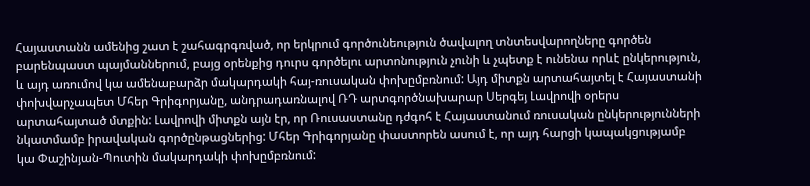Հայաստանն ամենից շատ է շահագրգռված, որ երկրում գործունեություն ծավալող տնտեսվարողները գործեն բարենպաստ պայմաններում, բայց օրենքից դուրս գործելու արտոնություն չունի և չպետք է ունենա որևէ ընկերություն, և այդ առումով կա ամենաբարձր մակարդակի հայ-ռուսական փոխըմբռնում: Այդ միտքն արտահայտել է Հայաստանի փոխվարչապետ Մհեր Գրիգորյանը, անդրադառնալով ՌԴ արտգործնախարար Սերգեյ Լավրովի օրերս արտահայտած մտքին: Լավրովի միտքն այն էր, որ Ռուսաստանը դժգոհ է Հայաստանում ռուսական ընկերությունների նկատմամբ իրավական գործընթացներից: Մհեր Գրիգորյանը փաստորեն ասում է, որ այդ հարցի կապակցությամբ կա Փաշինյան-Պուտին մակարդակի փոխըմբռնում: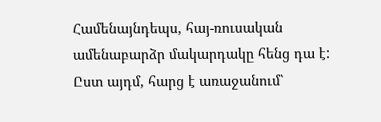Համենայնդեպս, հայ-ռուսական ամենաբարձր մակարդակը հենց դա է: Ըստ այդմ, հարց է առաջանում՝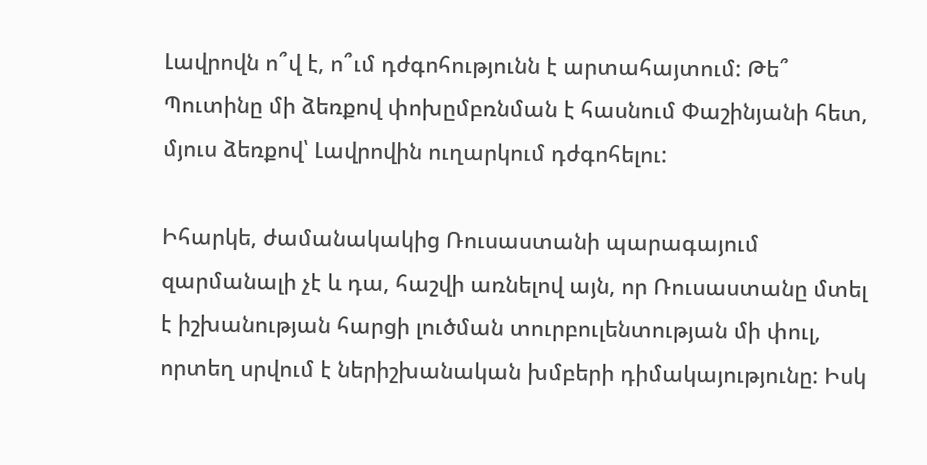Լավրովն ո՞վ է, ո՞ւմ դժգոհությունն է արտահայտում: Թե՞ Պուտինը մի ձեռքով փոխըմբռնման է հասնում Փաշինյանի հետ, մյուս ձեռքով՝ Լավրովին ուղարկում դժգոհելու:

Իհարկե, ժամանակակից Ռուսաստանի պարագայում զարմանալի չէ և դա, հաշվի առնելով այն, որ Ռուսաստանը մտել է իշխանության հարցի լուծման տուրբուլենտության մի փուլ, որտեղ սրվում է ներիշխանական խմբերի դիմակայությունը: Իսկ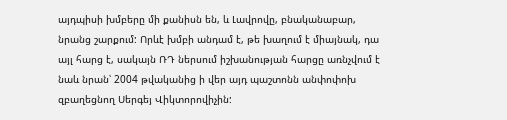այդպիսի խմբերը մի քանիսն են, և Լավրովը, բնականաբար, նրանց շարքում: Որևէ խմբի անդամ է, թե խաղում է միայնակ, դա այլ հարց է, սակայն ՌԴ ներսում իշխանության հարցը առնչվում է նաև նրան՝ 2004 թվականից ի վեր այդ պաշտոնն անփոփոխ զբաղեցնող Սերգեյ Վիկտորովիչին: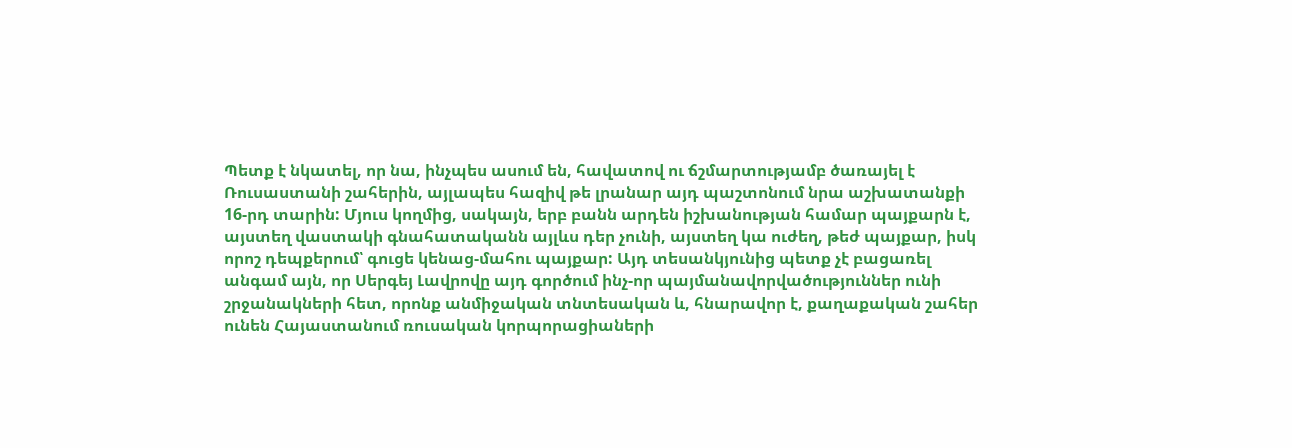Պետք է նկատել, որ նա, ինչպես ասում են, հավատով ու ճշմարտությամբ ծառայել է Ռուսաստանի շահերին, այլապես հազիվ թե լրանար այդ պաշտոնում նրա աշխատանքի 16-րդ տարին: Մյուս կողմից, սակայն, երբ բանն արդեն իշխանության համար պայքարն է, այստեղ վաստակի գնահատականն այլևս դեր չունի, այստեղ կա ուժեղ, թեժ պայքար, իսկ որոշ դեպքերում՝ գուցե կենաց-մահու պայքար: Այդ տեսանկյունից պետք չէ բացառել անգամ այն, որ Սերգեյ Լավրովը այդ գործում ինչ-որ պայմանավորվածություններ ունի շրջանակների հետ, որոնք անմիջական տնտեսական և, հնարավոր է, քաղաքական շահեր ունեն Հայաստանում ռուսական կորպորացիաների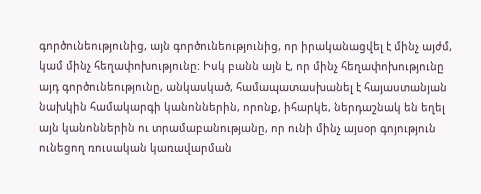գործունեությունից, այն գործունեությունից, որ իրականացվել է մինչ այժմ, կամ մինչ հեղափոխությունը: Իսկ բանն այն է, որ մինչ հեղափոխությունը այդ գործունեությունը, անկասկած, համապատասխանել է հայաստանյան նախկին համակարգի կանոններին, որոնք, իհարկե, ներդաշնակ են եղել այն կանոններին ու տրամաբանությանը, որ ունի մինչ այսօր գոյություն ունեցող ռուսական կառավարման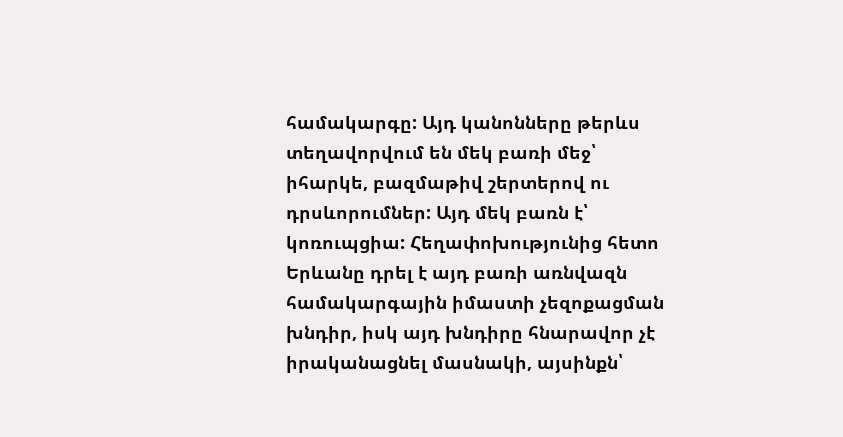համակարգը: Այդ կանոնները թերևս տեղավորվում են մեկ բառի մեջ՝ իհարկե, բազմաթիվ շերտերով ու դրսևորումներ: Այդ մեկ բառն է՝ կոռուպցիա: Հեղափոխությունից հետո Երևանը դրել է այդ բառի առնվազն համակարգային իմաստի չեզոքացման խնդիր, իսկ այդ խնդիրը հնարավոր չէ իրականացնել մասնակի, այսինքն՝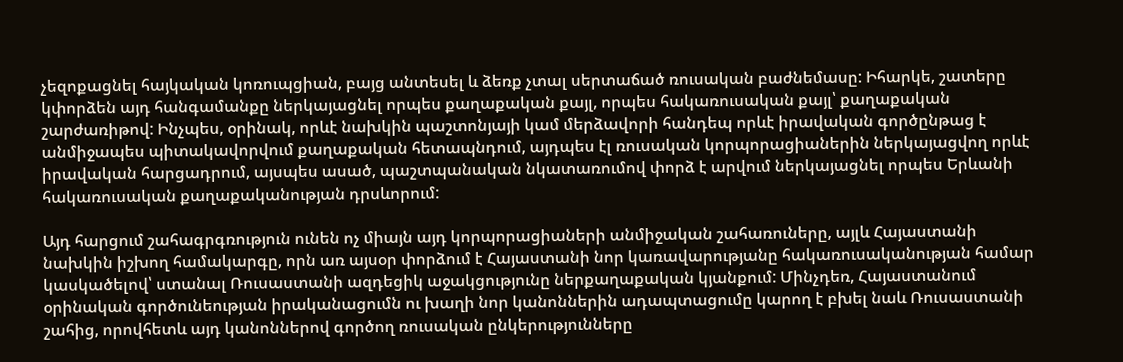չեզոքացնել հայկական կոռուպցիան, բայց անտեսել և ձեռք չտալ սերտաճած ռուսական բաժնեմասը: Իհարկե, շատերը կփորձեն այդ հանգամանքը ներկայացնել որպես քաղաքական քայլ, որպես հակառուսական քայլ՝ քաղաքական շարժառիթով: Ինչպես, օրինակ, որևէ նախկին պաշտոնյայի կամ մերձավորի հանդեպ որևէ իրավական գործընթաց է անմիջապես պիտակավորվում քաղաքական հետապնդում, այդպես էլ ռուսական կորպորացիաներին ներկայացվող որևէ իրավական հարցադրում, այսպես ասած, պաշտպանական նկատառումով փորձ է արվում ներկայացնել որպես Երևանի հակառուսական քաղաքականության դրսևորում:

Այդ հարցում շահագրգռություն ունեն ոչ միայն այդ կորպորացիաների անմիջական շահառուները, այլև Հայաստանի նախկին իշխող համակարգը, որն առ այսօր փորձում է Հայաստանի նոր կառավարությանը հակառուսականության համար կասկածելով՝ ստանալ Ռուսաստանի ազդեցիկ աջակցությունը ներքաղաքական կյանքում: Մինչդեռ, Հայաստանում օրինական գործունեության իրականացումն ու խաղի նոր կանոններին ադապտացումը կարող է բխել նաև Ռուսաստանի շահից, որովհետև այդ կանոններով գործող ռուսական ընկերությունները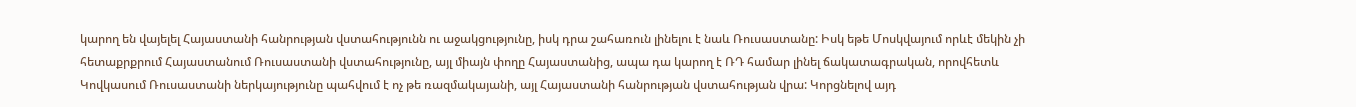կարող են վայելել Հայաստանի հանրության վստահությունն ու աջակցությունը, իսկ դրա շահառուն լինելու է նաև Ռուսաստանը: Իսկ եթե Մոսկվայում որևէ մեկին չի հետաքրքրում Հայաստանում Ռուսաստանի վստահությունը, այլ միայն փողը Հայաստանից, ապա դա կարող է ՌԴ համար լինել ճակատագրական, որովհետև Կովկասում Ռուսաստանի ներկայությունը պահվում է ոչ թե ռազմակայանի, այլ Հայաստանի հանրության վստահության վրա: Կորցնելով այդ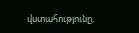վստահությունը,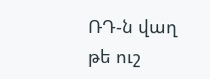ՌԴ-ն վաղ թե ուշ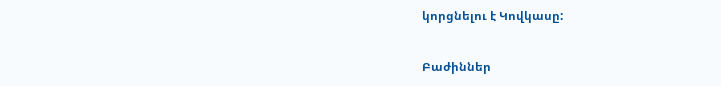կորցնելու է Կովկասը:

Բաժիններ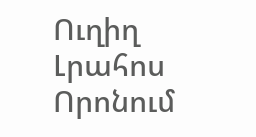Ուղիղ
Լրահոս
Որոնում